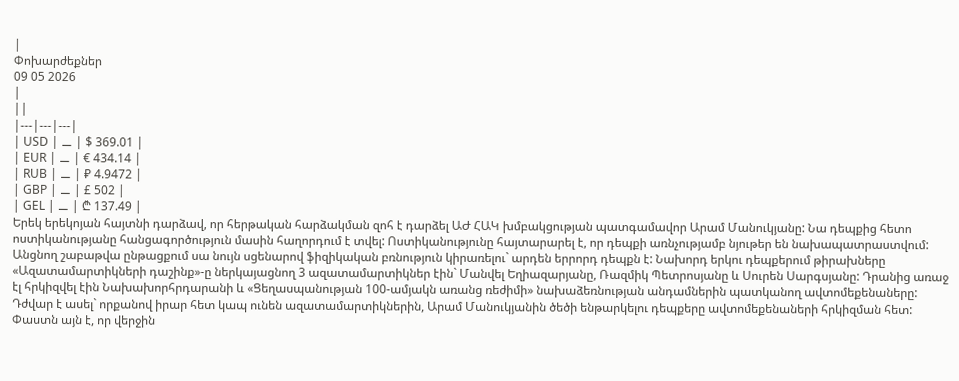|
Փոխարժեքներ
09 05 2026
|
||
|---|---|---|
| USD | ⚊ | $ 369.01 |
| EUR | ⚊ | € 434.14 |
| RUB | ⚊ | ₽ 4.9472 |
| GBP | ⚊ | £ 502 |
| GEL | ⚊ | ₾ 137.49 |
Երեկ երեկոյան հայտնի դարձավ, որ հերթական հարձակման զոհ է դարձել ԱԺ ՀԱԿ խմբակցության պատգամավոր Արամ Մանուկյանը: Նա դեպքից հետո ոստիկանությանը հանցագործություն մասին հաղորդում է տվել: Ոստիկանությունը հայտարարել է, որ դեպքի առնչությամբ նյութեր են նախապատրաստվում:
Անցնող շաբաթվա ընթացքում սա նույն սցենարով ֆիզիկական բռնություն կիրառելու` արդեն երրորդ դեպքն է: Նախորդ երկու դեպքերում թիրախները «Ազատամարտիկների դաշինք»-ը ներկայացնող 3 ազատամարտիկներ էին` Մանվել Եղիազարյանը, Ռազմիկ Պետրոսյանը և Սուրեն Սարգսյանը: Դրանից առաջ էլ հրկիզվել էին Նախախորհրդարանի և «Ցեղասպանության 100-ամյակն առանց ռեժիմի» նախաձեռնության անդամներին պատկանող ավտոմեքենաները:
Դժվար է ասել` որքանով իրար հետ կապ ունեն ազատամարտիկներին, Արամ Մանուկյանին ծեծի ենթարկելու դեպքերը ավտոմեքենաների հրկիզման հետ: Փաստն այն է, որ վերջին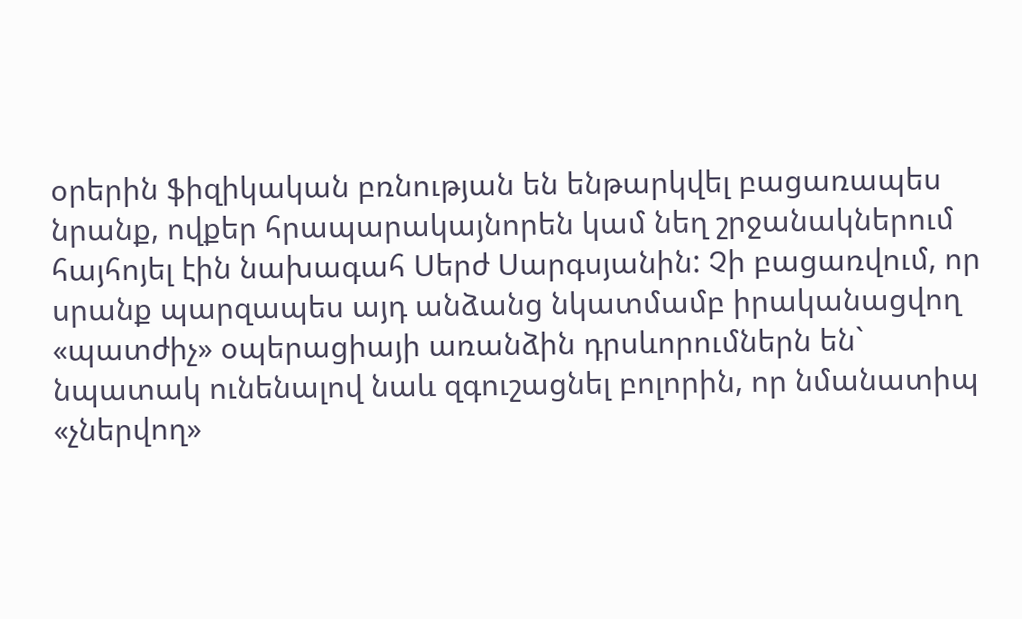օրերին ֆիզիկական բռնության են ենթարկվել բացառապես նրանք, ովքեր հրապարակայնորեն կամ նեղ շրջանակներում հայհոյել էին նախագահ Սերժ Սարգսյանին: Չի բացառվում, որ սրանք պարզապես այդ անձանց նկատմամբ իրականացվող «պատժիչ» օպերացիայի առանձին դրսևորումներն են` նպատակ ունենալով նաև զգուշացնել բոլորին, որ նմանատիպ «չներվող»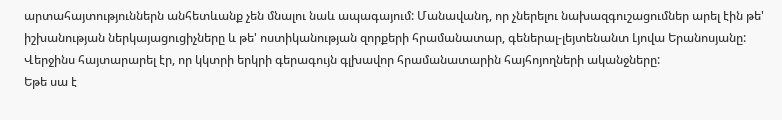արտահայտություններն անհետևանք չեն մնալու նաև ապագայում: Մանավանդ, որ չներելու նախազգուշացումներ արել էին թե' իշխանության ներկայացուցիչները և թե' ոստիկանության զորքերի հրամանատար, գեներալ-լեյտենանտ Լյովա Երանոսյանը: Վերջինս հայտարարել էր, որ կկտրի երկրի գերագույն գլխավոր հրամանատարին հայհոյողների ականջները:
Եթե սա է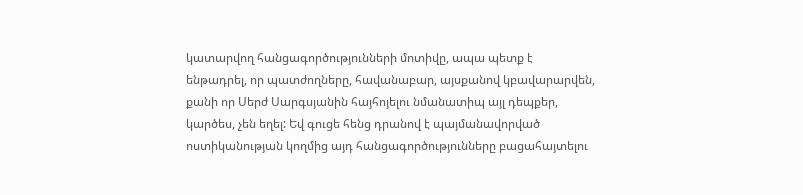կատարվող հանցագործությունների մոտիվը, ապա պետք է ենթադրել, որ պատժողները, հավանաբար, այսքանով կբավարարվեն, քանի որ Սերժ Սարգսյանին հայհոյելու նմանատիպ այլ դեպքեր, կարծես, չեն եղել: Եվ գուցե հենց դրանով է պայմանավորված ոստիկանության կողմից այդ հանցագործությունները բացահայտելու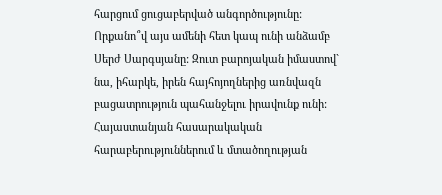հարցում ցուցաբերված անգործությունը:
Որքանո՞վ այս ամենի հետ կապ ունի անձամբ Սերժ Սարգսյանը: Զուտ բարոյական իմաստով` նա, իհարկե, իրեն հայհոյողներից առնվազն բացատրություն պահանջելու իրավունք ունի: Հայաստանյան հասարակական հարաբերություններում և մտածողության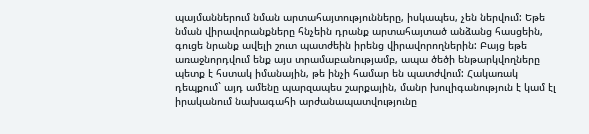պայմաններում նման արտահայտությունները, իսկապես, չեն ներվում: Եթե նման վիրավորանքները հնչեին դրանք արտահայտած անձանց հասցեին, գուցե նրանք ավելի շուտ պատժեին իրենց վիրավորողներին: Բայց եթե առաջնորդվում ենք այս տրամաբանությամբ, ապա ծեծի ենթարկվողները պետք է հստակ իմանային, թե ինչի համար են պատժվում: Հակառակ դեպքում` այդ ամենը պարզապես շարքային, մանր խուլիգանություն է կամ էլ իրականում նախագահի արժանապատվությունը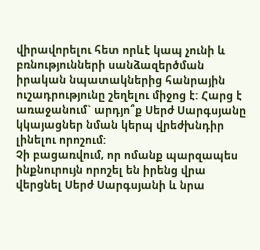վիրավորելու հետ որևէ կապ չունի և բռնությունների սանձազերծման իրական նպատակներից հանրային ուշադրությունը շեղելու միջոց է: Հարց է առաջանում` արդյո՞ք Սերժ Սարգսյանը կկայացներ նման կերպ վրեժխնդիր լինելու որոշում:
Չի բացառվում, որ ոմանք պարզապես ինքնուրույն որոշել են իրենց վրա վերցնել Սերժ Սարգսյանի և նրա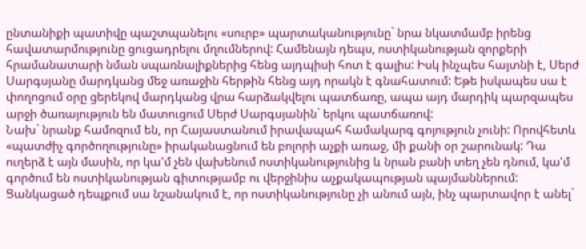ընտանիքի պատիվը պաշտպանելու «սուրբ» պարտականությունը` նրա նկատմամբ իրենց հավատարմությունը ցուցադրելու մղումներով: Համենայն դեպս, ոստիկանության զորքերի հրամանատարի նման սպառնալիքներից հենց այդպիսի հոտ է գալիս: Իսկ ինչպես հայտնի է, Սերժ Սարգսյանը մարդկանց մեջ առաջին հերթին հենց այդ որակն է գնահատում: Եթե իսկապես սա է փողոցում օրը ցերեկով մարդկանց վրա հարձակվելու պատճառը, ապա այդ մարդիկ պարզապես արջի ծառայություն են մատուցում Սերժ Սարգսյանին` երկու պատճառով:
Նախ` նրանք համոզում են, որ Հայաստանում իրավապահ համակարգ գոյություն չունի: Որովհետև «պատժիչ գործողությունը» իրականացնում են բոլորի աչքի առաջ, մի քանի օր շարունակ: Դա ուղերձ է այն մասին, որ կա'մ չեն վախենում ոստիկանությունից և նրան բանի տեղ չեն դնում, կա'մ գործում են ոստիկանության գիտությամբ ու վերջինիս աչքակապության պայմաններում: Ցանկացած դեպքում սա նշանակում է, որ ոստիկանությունը չի անում այն, ինչ պարտավոր է անել`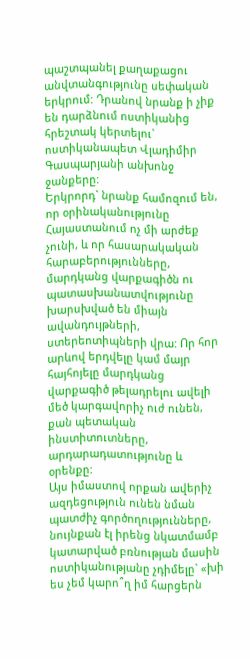պաշտպանել քաղաքացու անվտանգությունը սեփական երկրում: Դրանով նրանք ի չիք են դարձնում ոստիկանից հրեշտակ կերտելու` ոստիկանապետ Վլադիմիր Գասպարյանի անխոնջ ջանքերը:
Երկրորդ` նրանք համոզում են, որ օրինականությունը Հայաստանում ոչ մի արժեք չունի, և որ հասարակական հարաբերությունները, մարդկանց վարքագիծն ու պատասխանատվությունը խարսխված են միայն ավանդույթների, ստերեոտիպների վրա: Որ հոր արևով երդվելը կամ մայր հայհոյելը մարդկանց վարքագիծ թելադրելու ավելի մեծ կարգավորիչ ուժ ունեն, քան պետական ինստիտուտները, արդարադատությունը և օրենքը:
Այս իմաստով որքան ավերիչ ազդեցություն ունեն նման պատժիչ գործողությունները, նույնքան էլ իրենց նկատմամբ կատարված բռնության մասին ոստիկանությանը չդիմելը` «խի ես չեմ կարո՞ղ իմ հարցերն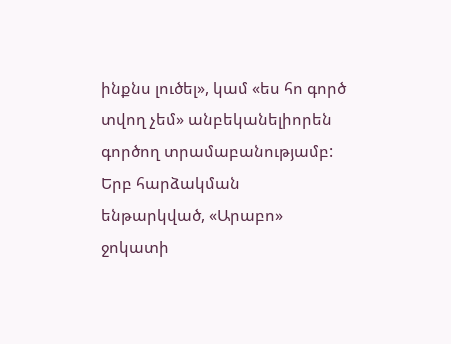ինքնս լուծել», կամ «ես հո գործ տվող չեմ» անբեկանելիորեն գործող տրամաբանությամբ: Երբ հարձակման ենթարկված, «Արաբո» ջոկատի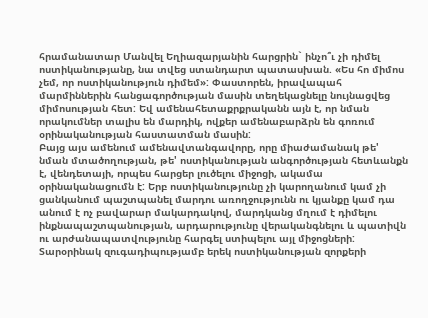հրամանատար Մանվել Եղիազարյանին հարցրին` ինչո՞ւ չի դիմել ոստիկանությանը, նա տվեց ստանդարտ պատասխան. «Ես հո միմոս չեմ, որ ոստիկանություն դիմեմ»: Փաստորեն, իրավապահ մարմիններին հանցագործության մասին տեղեկացնելը նույնացվեց միմոսության հետ: Եվ ամենահետաքրքրականն այն է, որ նման որակումներ տալիս են մարդիկ, ովքեր ամենաբարձրն են գոռում օրինականության հաստատման մասին:
Բայց այս ամենում ամենավտանգավորը, որը միաժամանակ թե' նման մտածողության, թե' ոստիկանության անգործության հետևանքն է, վենդետայի, որպես հարցեր լուծելու միջոցի, ակամա օրինականացումն է: Երբ ոստիկանությունը չի կարողանում կամ չի ցանկանում պաշտպանել մարդու առողջությունն ու կյանքը կամ դա անում է ոչ բավարար մակարդակով, մարդկանց մղում է դիմելու ինքնապաշտպանության, արդարությունը վերականգնելու և պատիվն ու արժանապատվությունը հարգել ստիպելու այլ միջոցների:
Տարօրինակ զուգադիպությամբ երեկ ոստիկանության զորքերի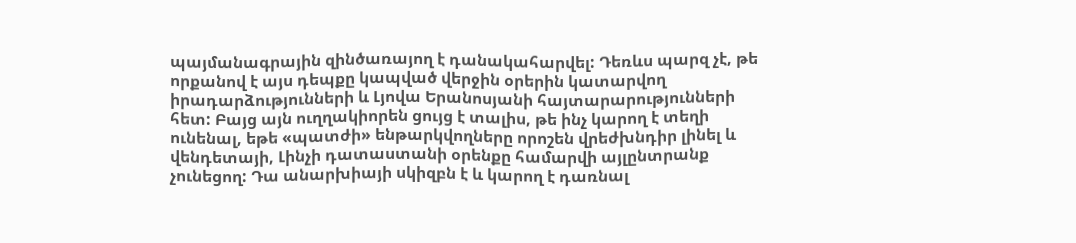պայմանագրային զինծառայող է դանակահարվել: Դեռևս պարզ չէ, թե որքանով է այս դեպքը կապված վերջին օրերին կատարվող իրադարձությունների և Լյովա Երանոսյանի հայտարարությունների հետ: Բայց այն ուղղակիորեն ցույց է տալիս, թե ինչ կարող է տեղի ունենալ, եթե «պատժի» ենթարկվողները որոշեն վրեժխնդիր լինել և վենդետայի, Լինչի դատաստանի օրենքը համարվի այլընտրանք չունեցող: Դա անարխիայի սկիզբն է և կարող է դառնալ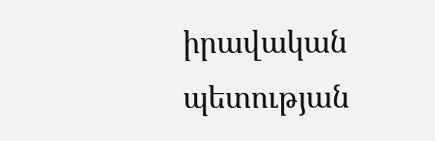իրավական պետության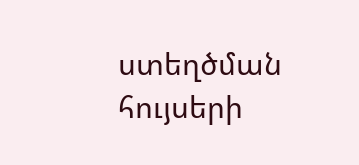ստեղծման հույսերի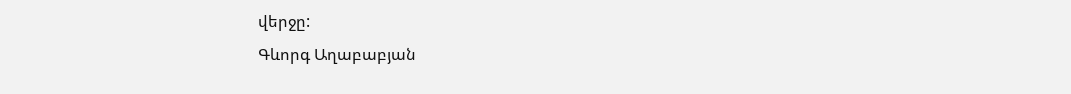վերջը:
Գևորգ Աղաբաբյան